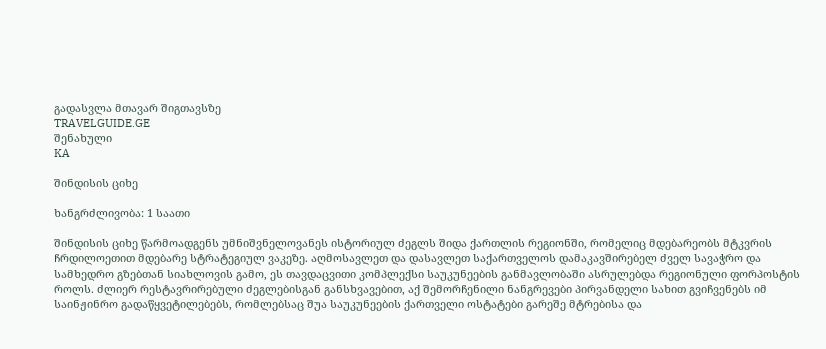გადასვლა მთავარ შიგთავსზე
TRAVELGUIDE.GE
შენახული
KA

შინდისის ციხე

ხანგრძლივობა: 1 საათი

შინდისის ციხე წარმოადგენს უმნიშვნელოვანეს ისტორიულ ძეგლს შიდა ქართლის რეგიონში, რომელიც მდებარეობს მტკვრის ჩრდილოეთით მდებარე სტრატეგიულ ვაკეზე. აღმოსავლეთ და დასავლეთ საქართველოს დამაკავშირებელ ძველ სავაჭრო და სამხედრო გზებთან სიახლოვის გამო, ეს თავდაცვითი კომპლექსი საუკუნეების განმავლობაში ასრულებდა რეგიონული ფორპოსტის როლს. ძლიერ რესტავრირებული ძეგლებისგან განსხვავებით, აქ შემორჩენილი ნანგრევები პირვანდელი სახით გვიჩვენებს იმ საინჟინრო გადაწყვეტილებებს, რომლებსაც შუა საუკუნეების ქართველი ოსტატები გარეშე მტრებისა და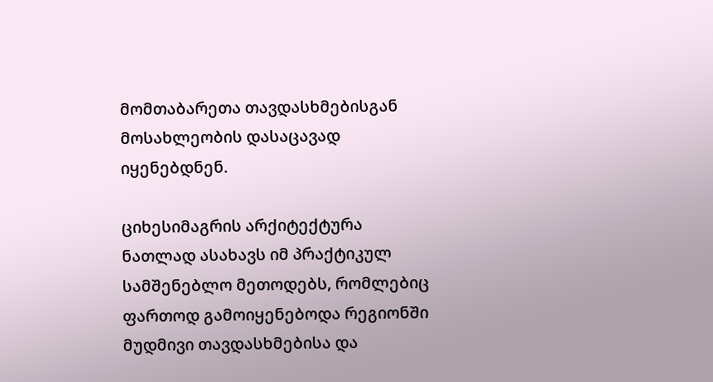მომთაბარეთა თავდასხმებისგან მოსახლეობის დასაცავად იყენებდნენ.

ციხესიმაგრის არქიტექტურა ნათლად ასახავს იმ პრაქტიკულ სამშენებლო მეთოდებს, რომლებიც ფართოდ გამოიყენებოდა რეგიონში მუდმივი თავდასხმებისა და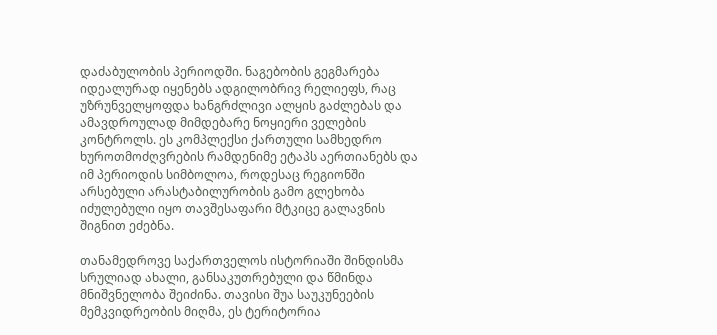დაძაბულობის პერიოდში. ნაგებობის გეგმარება იდეალურად იყენებს ადგილობრივ რელიეფს, რაც უზრუნველყოფდა ხანგრძლივი ალყის გაძლებას და ამავდროულად მიმდებარე ნოყიერი ველების კონტროლს. ეს კომპლექსი ქართული სამხედრო ხუროთმოძღვრების რამდენიმე ეტაპს აერთიანებს და იმ პერიოდის სიმბოლოა, როდესაც რეგიონში არსებული არასტაბილურობის გამო გლეხობა იძულებული იყო თავშესაფარი მტკიცე გალავნის შიგნით ეძებნა.

თანამედროვე საქართველოს ისტორიაში შინდისმა სრულიად ახალი, განსაკუთრებული და წმინდა მნიშვნელობა შეიძინა. თავისი შუა საუკუნეების მემკვიდრეობის მიღმა, ეს ტერიტორია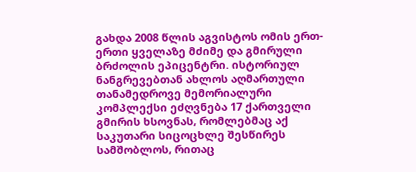გახდა 2008 წლის აგვისტოს ომის ერთ-ერთი ყველაზე მძიმე და გმირული ბრძოლის ეპიცენტრი. ისტორიულ ნანგრევებთან ახლოს აღმართული თანამედროვე მემორიალური კომპლექსი ეძღვნება 17 ქართველი გმირის ხსოვნას, რომლებმაც აქ საკუთარი სიცოცხლე შესწირეს სამშობლოს, რითაც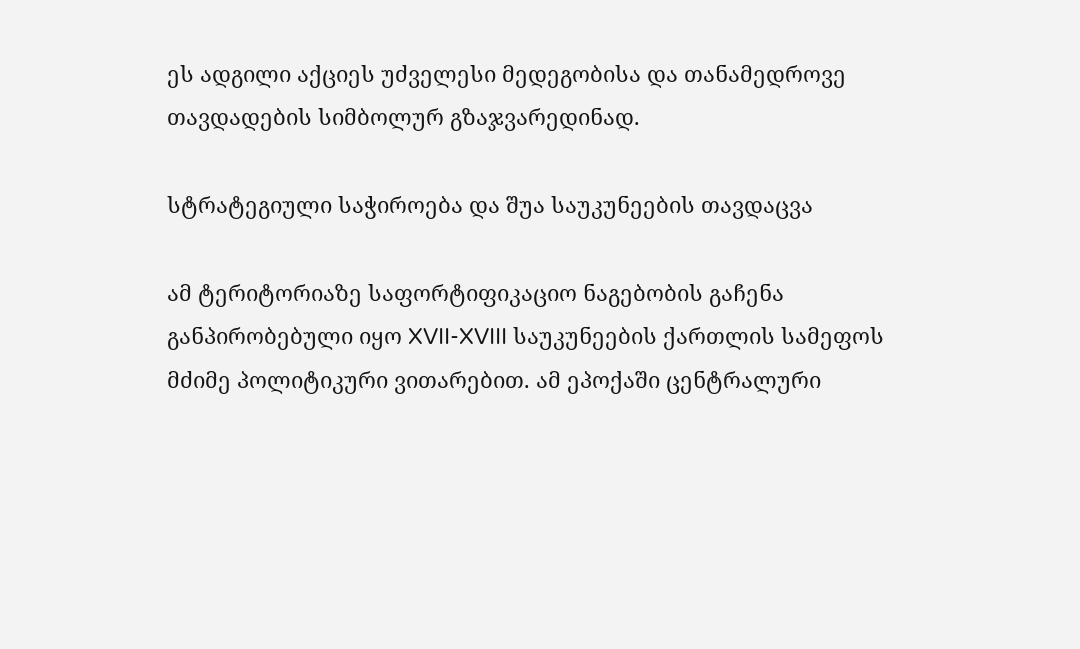ეს ადგილი აქციეს უძველესი მედეგობისა და თანამედროვე თავდადების სიმბოლურ გზაჯვარედინად.

სტრატეგიული საჭიროება და შუა საუკუნეების თავდაცვა

ამ ტერიტორიაზე საფორტიფიკაციო ნაგებობის გაჩენა განპირობებული იყო XVII-XVIII საუკუნეების ქართლის სამეფოს მძიმე პოლიტიკური ვითარებით. ამ ეპოქაში ცენტრალური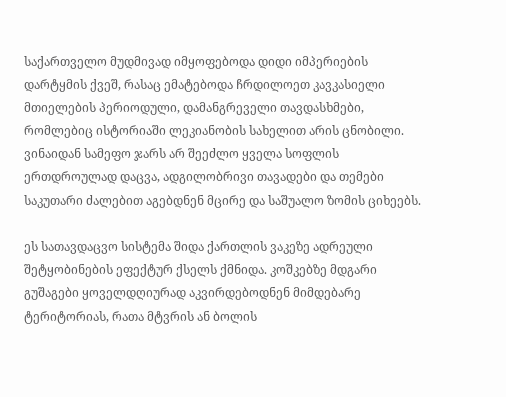საქართველო მუდმივად იმყოფებოდა დიდი იმპერიების დარტყმის ქვეშ, რასაც ემატებოდა ჩრდილოეთ კავკასიელი მთიელების პერიოდული, დამანგრეველი თავდასხმები, რომლებიც ისტორიაში ლეკიანობის სახელით არის ცნობილი. ვინაიდან სამეფო ჯარს არ შეეძლო ყველა სოფლის ერთდროულად დაცვა, ადგილობრივი თავადები და თემები საკუთარი ძალებით აგებდნენ მცირე და საშუალო ზომის ციხეებს.

ეს სათავდაცვო სისტემა შიდა ქართლის ვაკეზე ადრეული შეტყობინების ეფექტურ ქსელს ქმნიდა. კოშკებზე მდგარი გუშაგები ყოველდღიურად აკვირდებოდნენ მიმდებარე ტერიტორიას, რათა მტვრის ან ბოლის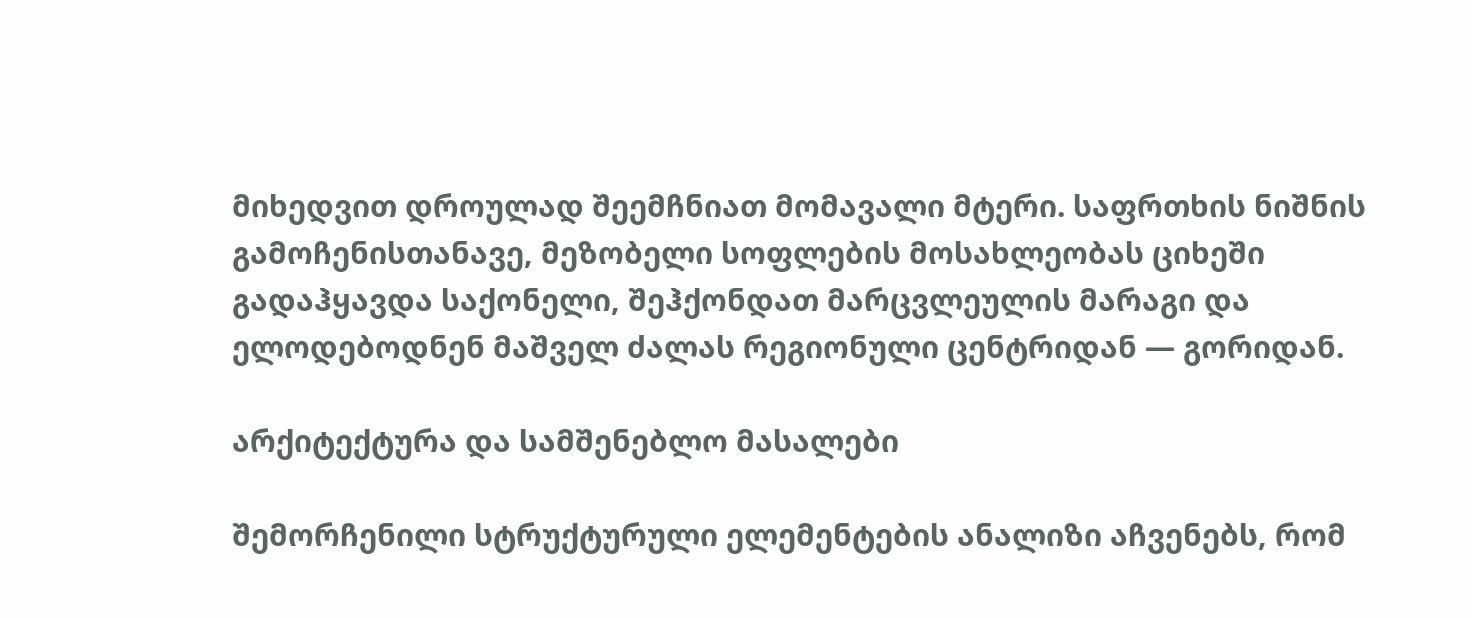მიხედვით დროულად შეემჩნიათ მომავალი მტერი. საფრთხის ნიშნის გამოჩენისთანავე, მეზობელი სოფლების მოსახლეობას ციხეში გადაჰყავდა საქონელი, შეჰქონდათ მარცვლეულის მარაგი და ელოდებოდნენ მაშველ ძალას რეგიონული ცენტრიდან — გორიდან.

არქიტექტურა და სამშენებლო მასალები

შემორჩენილი სტრუქტურული ელემენტების ანალიზი აჩვენებს, რომ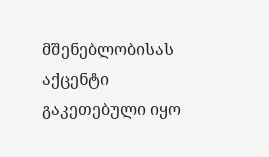მშენებლობისას აქცენტი გაკეთებული იყო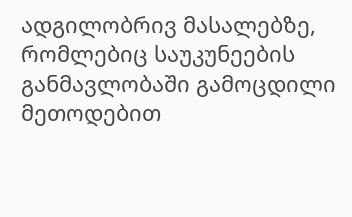ადგილობრივ მასალებზე, რომლებიც საუკუნეების განმავლობაში გამოცდილი მეთოდებით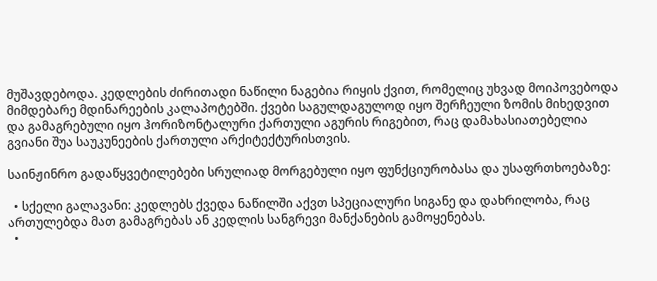მუშავდებოდა. კედლების ძირითადი ნაწილი ნაგებია რიყის ქვით, რომელიც უხვად მოიპოვებოდა მიმდებარე მდინარეების კალაპოტებში. ქვები საგულდაგულოდ იყო შერჩეული ზომის მიხედვით და გამაგრებული იყო ჰორიზონტალური ქართული აგურის რიგებით, რაც დამახასიათებელია გვიანი შუა საუკუნეების ქართული არქიტექტურისთვის.

საინჟინრო გადაწყვეტილებები სრულიად მორგებული იყო ფუნქციურობასა და უსაფრთხოებაზე:

  • სქელი გალავანი: კედლებს ქვედა ნაწილში აქვთ სპეციალური სიგანე და დახრილობა, რაც ართულებდა მათ გამაგრებას ან კედლის სანგრევი მანქანების გამოყენებას.
  •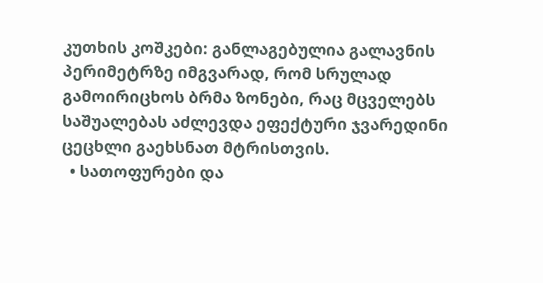კუთხის კოშკები: განლაგებულია გალავნის პერიმეტრზე იმგვარად, რომ სრულად გამოირიცხოს ბრმა ზონები, რაც მცველებს საშუალებას აძლევდა ეფექტური ჯვარედინი ცეცხლი გაეხსნათ მტრისთვის.
  • სათოფურები და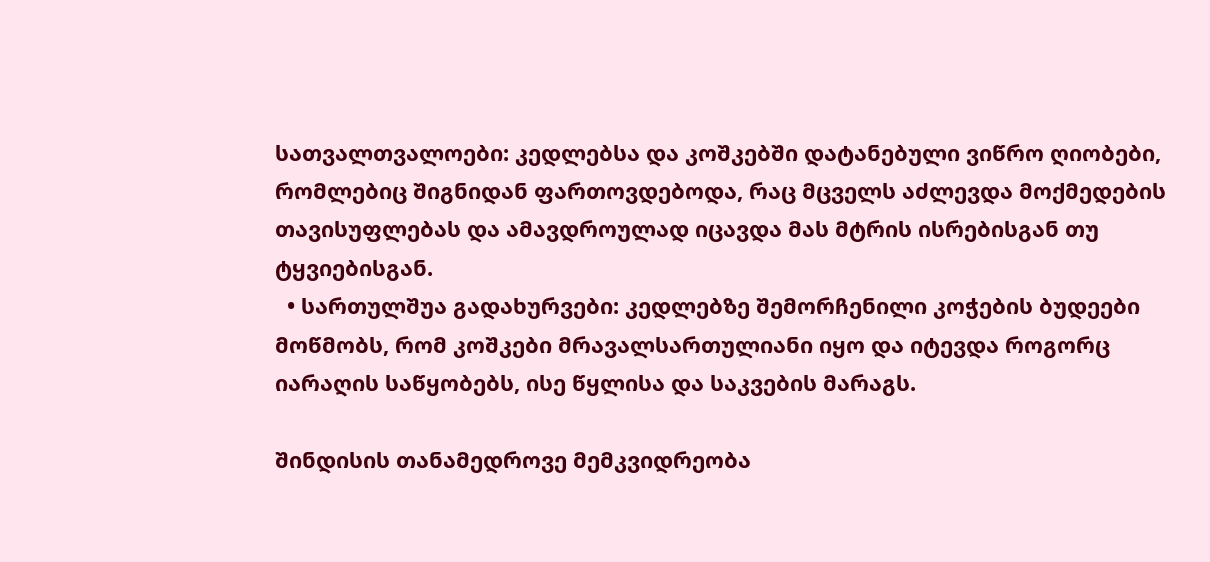სათვალთვალოები: კედლებსა და კოშკებში დატანებული ვიწრო ღიობები, რომლებიც შიგნიდან ფართოვდებოდა, რაც მცველს აძლევდა მოქმედების თავისუფლებას და ამავდროულად იცავდა მას მტრის ისრებისგან თუ ტყვიებისგან.
  • სართულშუა გადახურვები: კედლებზე შემორჩენილი კოჭების ბუდეები მოწმობს, რომ კოშკები მრავალსართულიანი იყო და იტევდა როგორც იარაღის საწყობებს, ისე წყლისა და საკვების მარაგს.

შინდისის თანამედროვე მემკვიდრეობა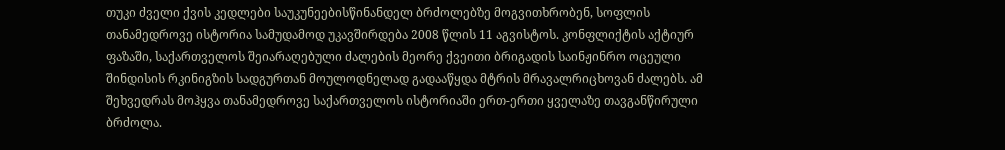თუკი ძველი ქვის კედლები საუკუნეებისწინანდელ ბრძოლებზე მოგვითხრობენ, სოფლის თანამედროვე ისტორია სამუდამოდ უკავშირდება 2008 წლის 11 აგვისტოს. კონფლიქტის აქტიურ ფაზაში, საქართველოს შეიარაღებული ძალების მეორე ქვეითი ბრიგადის საინჟინრო ოცეული შინდისის რკინიგზის სადგურთან მოულოდნელად გადააწყდა მტრის მრავალრიცხოვან ძალებს. ამ შეხვედრას მოჰყვა თანამედროვე საქართველოს ისტორიაში ერთ-ერთი ყველაზე თავგანწირული ბრძოლა.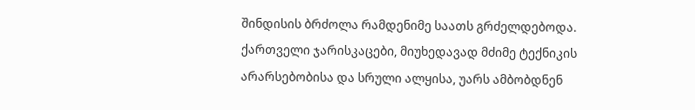შინდისის ბრძოლა რამდენიმე საათს გრძელდებოდა. ქართველი ჯარისკაცები, მიუხედავად მძიმე ტექნიკის არარსებობისა და სრული ალყისა, უარს ამბობდნენ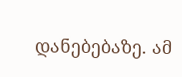დანებებაზე. ამ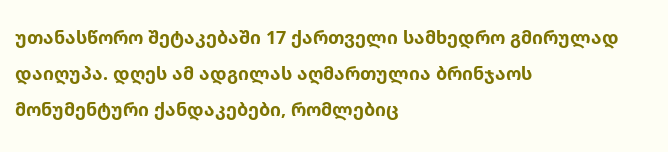უთანასწორო შეტაკებაში 17 ქართველი სამხედრო გმირულად დაიღუპა. დღეს ამ ადგილას აღმართულია ბრინჯაოს მონუმენტური ქანდაკებები, რომლებიც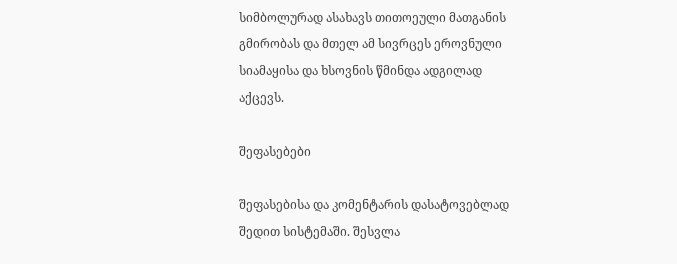სიმბოლურად ასახავს თითოეული მათგანის გმირობას და მთელ ამ სივრცეს ეროვნული სიამაყისა და ხსოვნის წმინდა ადგილად აქცევს.

შეფასებები

შეფასებისა და კომენტარის დასატოვებლად შედით სისტემაში. შესვლა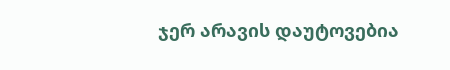ჯერ არავის დაუტოვებია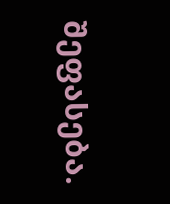შეფასება.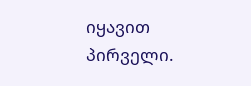იყავით პირველი.